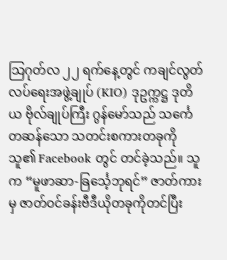သြဂုတ်လ ၂၂ ရက်နေ့တွင် ကချင်လွတ်လပ်ရေးအဖွဲ့ချုပ် (KIO) ဒုဥက္ကဋ္ဌ ဒုတိယ ဗိုလ်ချုပ်ကြီး ဂွန်မော်သည် သင်္ကေတဆန်သော သတင်းစကားတခုကို သူ၏ Facebook တွင် တင်ခဲ့သည်။ သူက “မူဖာဆာ-ခြင်္သေ့ဘုရင်” ဇာတ်ကားမှ ဇာတ်ဝင်ခန်းဗီဒီယိုတခုကိုတင်ပြီး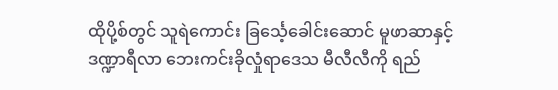ထိုပို့စ်တွင် သူရဲကောင်း ခြင်္သေ့ခေါင်းဆောင် မူဖာဆာနှင့် ဒဏ္ဍာရီလာ ဘေးကင်းခိုလှုံရာဒေသ မီလီလီကို ရည်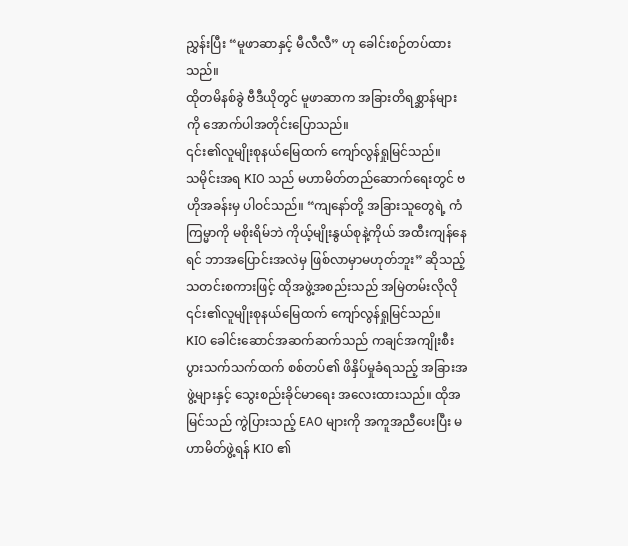ညွှန်းပြီး “မူဖာဆာနှင့် မီလီလီ” ဟု ခေါင်းစဉ်တပ်ထားသည်။
ထိုတမိနစ်ခွဲ ဗီဒီယိုတွင် မူဖာဆာက အခြားတိရစ္ဆာန်များကို အောက်ပါအတိုင်းပြောသည်။
၎င်း၏လူမျိုးစုနယ်မြေထက် ကျော်လွန်ရှုမြင်သည်။
သမိုင်းအရ KIO သည် မဟာမိတ်တည်ဆောက်ရေးတွင် ဗဟိုအခန်းမှ ပါဝင်သည်။ “ကျနော်တို့ အခြားသူတွေရဲ့ ကံကြမ္မာကို မစိုးရိမ်ဘဲ ကိုယ့်မျိုးနွယ်စုနဲ့ကိုယ် အထီးကျန်နေရင် ဘာအပြောင်းအလဲမှ ဖြစ်လာမှာမဟုတ်ဘူး” ဆိုသည့် သတင်းစကားဖြင့် ထိုအဖွဲ့အစည်းသည် အမြဲတမ်းလိုလို ၎င်း၏လူမျိုးစုနယ်မြေထက် ကျော်လွန်ရှုမြင်သည်။
KIO ခေါင်းဆောင်အဆက်ဆက်သည် ကချင်အကျိုးစီးပွားသက်သက်ထက် စစ်တပ်၏ ဖိနှိပ်မှုခံရသည့် အခြားအဖွဲ့များနှင့် သွေးစည်းခိုင်မာရေး အလေးထားသည်။ ထိုအမြင်သည် ကွဲပြားသည့် EAO များကို အကူအညီပေးပြီး မဟာမိတ်ဖွဲ့ရန် KIO ၏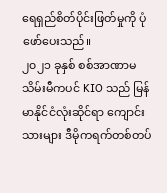ရေရှည်စိတ်ပိုင်းဖြတ်မှုကို ပုံဖော်ပေးသည်။
၂၀၂၁ ခုနှစ် စစ်အာဏာမသိမ်းမီကပင် KIO သည် မြန်မာနိုင်ငံလုံးဆိုင်ရာ ကျောင်းသားများ ဒီမိုကရက်တစ်တပ်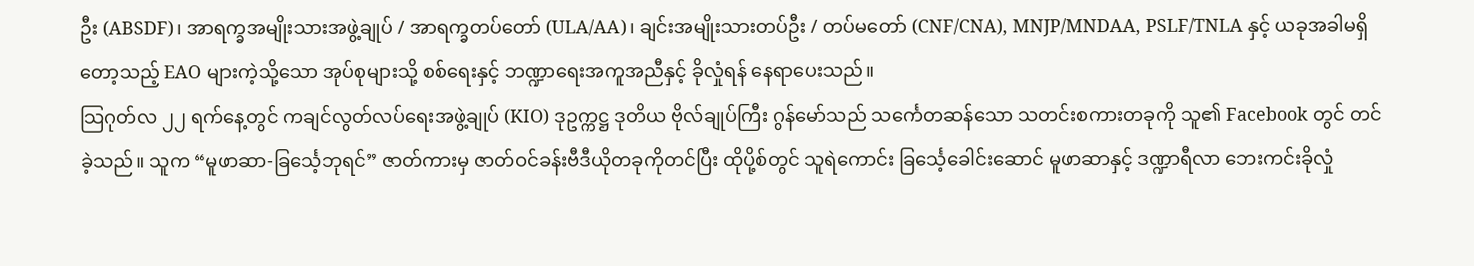ဦး (ABSDF)၊ အာရက္ခအမျိုးသားအဖွဲ့ချုပ် / အာရက္ခတပ်တော် (ULA/AA)၊ ချင်းအမျိုးသားတပ်ဦး / တပ်မတော် (CNF/CNA), MNJP/MNDAA, PSLF/TNLA နှင့် ယခုအခါမရှိတော့သည့် EAO များကဲ့သို့သော အုပ်စုများသို့ စစ်ရေးနှင့် ဘဏ္ဍာရေးအကူအညီနှင့် ခိုလှုံရန် နေရာပေးသည်။
သြဂုတ်လ ၂၂ ရက်နေ့တွင် ကချင်လွတ်လပ်ရေးအဖွဲ့ချုပ် (KIO) ဒုဥက္ကဋ္ဌ ဒုတိယ ဗိုလ်ချုပ်ကြီး ဂွန်မော်သည် သင်္ကေတဆန်သော သတင်းစကားတခုကို သူ၏ Facebook တွင် တင်ခဲ့သည်။ သူက “မူဖာဆာ-ခြင်္သေ့ဘုရင်” ဇာတ်ကားမှ ဇာတ်ဝင်ခန်းဗီဒီယိုတခုကိုတင်ပြီး ထိုပို့စ်တွင် သူရဲကောင်း ခြင်္သေ့ခေါင်းဆောင် မူဖာဆာနှင့် ဒဏ္ဍာရီလာ ဘေးကင်းခိုလှုံ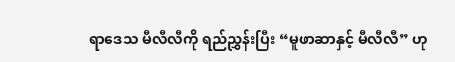ရာဒေသ မီလီလီကို ရည်ညွှန်းပြီး “မူဖာဆာနှင့် မီလီလီ” ဟု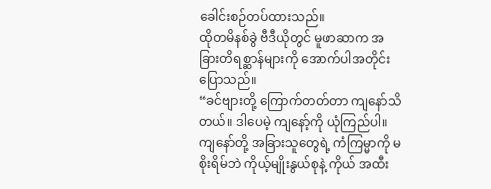ခေါင်းစဉ်တပ်ထားသည်။
ထိုတမိနစ်ခွဲ ဗီဒီယိုတွင် မူဖာဆာက အခြားတိရစ္ဆာန်များကို အောက်ပါအတိုင်းပြောသည်။
“ခင်ဗျားတို့ ကြောက်တတ်တာ ကျနော်သိတယ်။ ဒါပေမဲ့ ကျနော့်ကို ယုံကြည်ပါ။ ကျနော်တို့ အခြားသူတွေရဲ့ ကံကြမ္မာကို မစိုးရိမ်ဘဲ ကိုယ့်မျိုးနွယ်စုနဲ့ ကိုယ် အထီး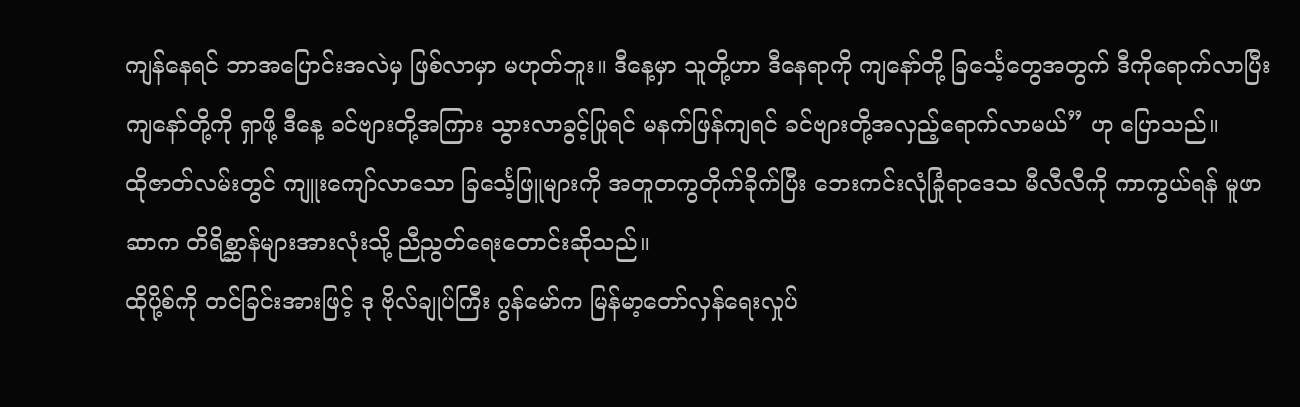ကျန်နေရင် ဘာအပြောင်းအလဲမှ ဖြစ်လာမှာ မဟုတ်ဘူး။ ဒီနေ့မှာ သူတို့ဟာ ဒီနေရာကို ကျနော်တို့ ခြင်္သေ့တွေအတွက် ဒီကိုရောက်လာပြီး ကျနော်တို့ကို ရှာဖို့ ဒီနေ့ ခင်ဗျားတို့အကြား သွားလာခွင့်ပြုရင် မနက်ဖြန်ကျရင် ခင်ဗျားတို့အလှည့်ရောက်လာမယ်” ဟု ပြောသည်။
ထိုဇာတ်လမ်းတွင် ကျူးကျော်လာသော ခြင်္သေ့ဖြူများကို အတူတကွတိုက်ခိုက်ပြီး ဘေးကင်းလုံခြုံရာဒေသ မီလီလီကို ကာကွယ်ရန် မူဖာဆာက တိရိစ္ဆာန်များအားလုံးသို့ ညီညွတ်ရေးတောင်းဆိုသည်။
ထိုပို့စ်ကို တင်ခြင်းအားဖြင့် ဒု ဗိုလ်ချုပ်ကြီး ဂွန်မော်က မြန်မာ့တော်လှန်ရေးလှုပ်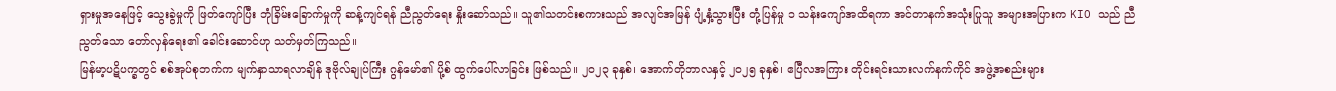ရှားမှုအနေဖြင့် သွေးခွဲမှုကို ဖြတ်ကျော်ပြီး ဘုံခြိမ်းခြောက်မှုကို ဆန့်ကျင်ရန် ညီညွတ်ရေး နှိုးဆော်သည်။ သူ၏သတင်းစကားသည် အလျင်အမြန် ပျံ့နှံ့သွားပြီး တုံ့ပြန်မှု ၁ သန်းကျော်အထိရကာ အင်တာနက်အသုံးပြုသူ အများအပြားက KIO သည် ညီညွတ်သော တော်လှန်ရေး၏ ခေါင်းဆောင်ဟု သတ်မှတ်ကြသည်။
မြန်မာ့ပဋိပက္ခတွင် စစ်အုပ်စုဘက်က မျက်နှာသာရလာချိန် ဒုဗိုလ်ချုပ်ကြီး ဂွန်မော်၏ ပို့စ် ထွက်ပေါ်လာခြင်း ဖြစ်သည်။ ၂၀၂၃ ခုနှစ်၊ အောက်တိုဘာလနှင့် ၂၀၂၅ ခုနှစ်၊ ဧပြီလအကြား တိုင်းရင်းသားလက်နက်ကိုင် အဖွဲ့အစည်းများ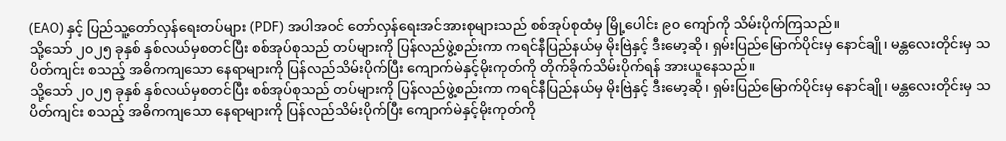(EAO) နှင့် ပြည်သူ့တော်လှန်ရေးတပ်များ (PDF) အပါအဝင် တော်လှန်ရေးအင်အားစုများသည် စစ်အုပ်စုထံမှ မြို့ပေါင်း ၉၀ ကျော်ကို သိမ်းပိုက်ကြသည်။
သို့သော် ၂၀၂၅ ခုနှစ် နှစ်လယ်မှစတင်ပြီး စစ်အုပ်စုသည် တပ်များကို ပြန်လည်ဖွဲ့စည်းကာ ကရင်နီပြည်နယ်မှ မိုးဗြဲနှင့် ဒီးမော့ဆို၊ ရှမ်းပြည်မြောက်ပိုင်းမှ နောင်ချို၊ မန္တလေးတိုင်းမှ သပိတ်ကျင်း စသည့် အဓိကကျသော နေရာများကို ပြန်လည်သိမ်းပိုက်ပြီး ကျောက်မဲနှင့်မိုးကုတ်ကို တိုက်ခိုက်သိမ်းပိုက်ရန် အားယူနေသည်။
သို့သော် ၂၀၂၅ ခုနှစ် နှစ်လယ်မှစတင်ပြီး စစ်အုပ်စုသည် တပ်များကို ပြန်လည်ဖွဲ့စည်းကာ ကရင်နီပြည်နယ်မှ မိုးဗြဲနှင့် ဒီးမော့ဆို၊ ရှမ်းပြည်မြောက်ပိုင်းမှ နောင်ချို၊ မန္တလေးတိုင်းမှ သပိတ်ကျင်း စသည့် အဓိကကျသော နေရာများကို ပြန်လည်သိမ်းပိုက်ပြီး ကျောက်မဲနှင့်မိုးကုတ်ကို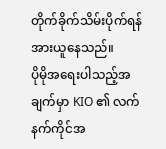တိုက်ခိုက်သိမ်းပိုက်ရန် အားယူနေသည်။
ပိုမိုအရေးပါသည့်အချက်မှာ KIO ၏ လက်နက်ကိုင်အ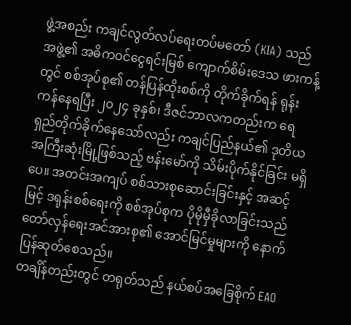ဖွဲ့အစည်း ကချင်လွတ်လပ်ရေးတပ်မတော် (KIA) သည် အဖွဲ့၏ အဓိကဝင်ငွေရင်းမြစ် ကျောက်စိမ်းဒေသ ဖားကန့်တွင် စစ်အုပ်စု၏ တန်ပြန်ထိုးစစ်ကို တိုက်ခိုက်ရန် ရုန်းကန်နေရပြီး ၂၀၂၄ ခုနှစ်၊ ဒီဇင်ဘာလကတည်းက ရေရှည်တိုက်ခိုက်နေသော်လည်း ကချင်ပြည်နယ်၏ ဒုတိယအကြီးဆုံးမြို့ဖြစ်သည့် ဗန်းမော်ကို သိမ်းပိုက်နိုင်ခြင်း မရှိပေ။ အတင်းအကျပ် စစ်သားစုဆောင်းခြင်းနှင့် အဆင့်မြင့် ဒရုန်းစစ်ရေးကို စစ်အုပ်စုက ပိုမိုမှီခိုလာခြင်းသည် တော်လှန်ရေးအင်အားစု၏ အောင်မြင်မှုများကို နောက်ပြန်ဆုတ်စေသည်။
တချိန်တည်းတွင် တရုတ်သည် နယ်စပ်အခြေစိုက် EAO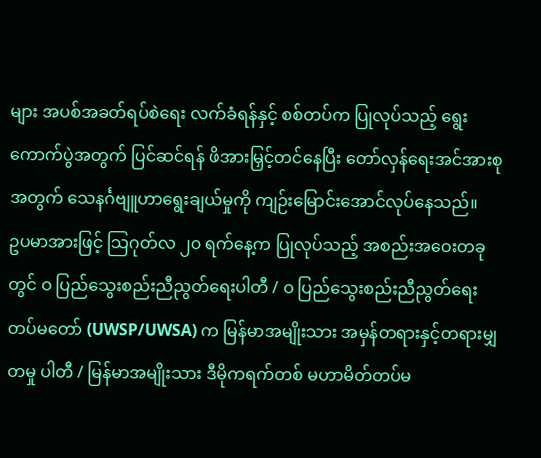များ အပစ်အခတ်ရပ်စဲရေး လက်ခံရန်နှင့် စစ်တပ်က ပြုလုပ်သည့် ရွေးကောက်ပွဲအတွက် ပြင်ဆင်ရန် ဖိအားမြှင့်တင်နေပြီး တော်လှန်ရေးအင်အားစုအတွက် သေနင်္ဂဗျူဟာရွေးချယ်မှုကို ကျဉ်းမြောင်းအောင်လုပ်နေသည်။
ဥပမာအားဖြင့် သြဂုတ်လ ၂၀ ရက်နေ့က ပြုလုပ်သည့် အစည်းအဝေးတခုတွင် ဝ ပြည်သွေးစည်းညီညွတ်ရေးပါတီ / ဝ ပြည်သွေးစည်းညီညွတ်ရေး တပ်မတော် (UWSP/UWSA) က မြန်မာအမျိုးသား အမှန်တရားနှင့်တရားမျှတမှု ပါတီ / မြန်မာအမျိုးသား ဒီမိုကရက်တစ် မဟာမိတ်တပ်မ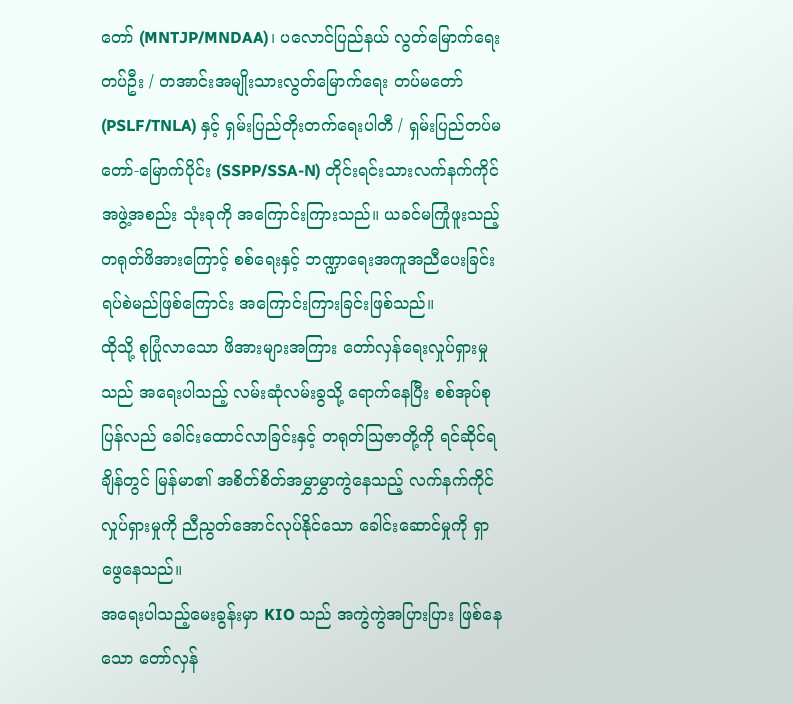တော် (MNTJP/MNDAA)၊ ပလောင်ပြည်နယ် လွတ်မြောက်ရေးတပ်ဦး / တအာင်းအမျိုးသားလွတ်မြောက်ရေး တပ်မတော် (PSLF/TNLA) နှင့် ရှမ်းပြည်တိုးတက်ရေးပါတီ / ရှမ်းပြည်တပ်မတော်-မြောက်ပိုင်း (SSPP/SSA-N) တိုင်းရင်းသားလက်နက်ကိုင် အဖွဲ့အစည်း သုံးခုကို အကြောင်းကြားသည်။ ယခင်မကြုံဖူးသည့် တရုတ်ဖိအားကြောင့် စစ်ရေးနှင့် ဘဏ္ဍာရေးအကူအညီပေးခြင်း ရပ်စဲမည်ဖြစ်ကြောင်း အကြောင်းကြားခြင်းဖြစ်သည်။
ထိုသို့ စုပြုံလာသော ဖိအားများအကြား တော်လှန်ရေးလှုပ်ရှားမှုသည် အရေးပါသည့် လမ်းဆုံလမ်းခွသို့ ရောက်နေပြီး စစ်အုပ်စု ပြန်လည် ခေါင်းထောင်လာခြင်းနှင့် တရုတ်သြဇာတို့ကို ရင်ဆိုင်ရချိန်တွင် မြန်မာ၏ အစိတ်စိတ်အမွှာမွှာကွဲနေသည့် လက်နက်ကိုင်လှုပ်ရှားမှုကို ညီညွတ်အောင်လုပ်နိုင်သော ခေါင်းဆောင်မှုကို ရှာဖွေနေသည်။
အရေးပါသည့်မေးခွန်းမှာ KIO သည် အကွဲကွဲအပြားပြား ဖြစ်နေသော တော်လှန်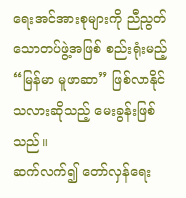ရေးအင်အားစုများကို ညီညွတ်သောတပ်ဖွဲ့အဖြစ် စည်းရုံးမည့် “မြန်မာ မူဖာဆာ” ဖြစ်လာနိုင်သလားဆိုသည့် မေးခွန်းဖြစ်သည်။
ဆက်လက်၍ တော်လှန်ရေး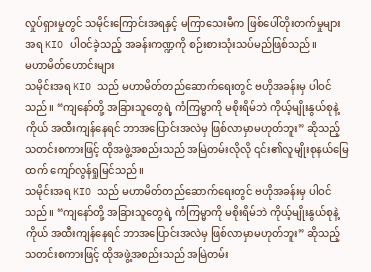လှုပ်ရှားမှုတွင် သမိုင်းကြောင်းအရနှင့် မကြာသေးမီက ဖြစ်ပေါ်တိုးတက်မှုများအရ KIO ပါဝင်ခဲ့သည့် အခန်းကဏ္ဍကို စဉ်းစားသုံးသပ်မည်ဖြစ်သည်။
မဟာမိတ်ဟောင်းများ
သမိုင်းအရ KIO သည် မဟာမိတ်တည်ဆောက်ရေးတွင် ဗဟိုအခန်းမှ ပါဝင်သည်။ “ကျနော်တို့ အခြားသူတွေရဲ့ ကံကြမ္မာကို မစိုးရိမ်ဘဲ ကိုယ့်မျိုးနွယ်စုနဲ့ကိုယ် အထီးကျန်နေရင် ဘာအပြောင်းအလဲမှ ဖြစ်လာမှာမဟုတ်ဘူး” ဆိုသည့် သတင်းစကားဖြင့် ထိုအဖွဲ့အစည်းသည် အမြဲတမ်းလိုလို ၎င်း၏လူမျိုးစုနယ်မြေထက် ကျော်လွန်ရှုမြင်သည်။
သမိုင်းအရ KIO သည် မဟာမိတ်တည်ဆောက်ရေးတွင် ဗဟိုအခန်းမှ ပါဝင်သည်။ “ကျနော်တို့ အခြားသူတွေရဲ့ ကံကြမ္မာကို မစိုးရိမ်ဘဲ ကိုယ့်မျိုးနွယ်စုနဲ့ကိုယ် အထီးကျန်နေရင် ဘာအပြောင်းအလဲမှ ဖြစ်လာမှာမဟုတ်ဘူး” ဆိုသည့် သတင်းစကားဖြင့် ထိုအဖွဲ့အစည်းသည် အမြဲတမ်း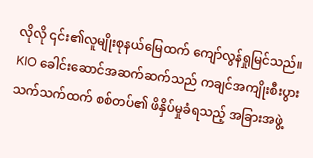လိုလို ၎င်း၏လူမျိုးစုနယ်မြေထက် ကျော်လွန်ရှုမြင်သည်။
KIO ခေါင်းဆောင်အဆက်ဆက်သည် ကချင်အကျိုးစီးပွားသက်သက်ထက် စစ်တပ်၏ ဖိနှိပ်မှုခံရသည့် အခြားအဖွဲ့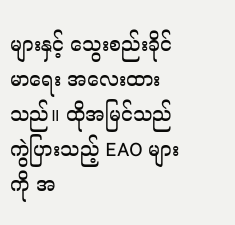များနှင့် သွေးစည်းခိုင်မာရေး အလေးထားသည်။ ထိုအမြင်သည် ကွဲပြားသည့် EAO များကို အ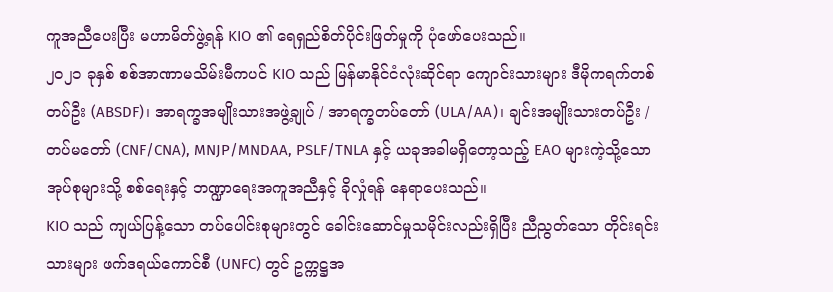ကူအညီပေးပြီး မဟာမိတ်ဖွဲ့ရန် KIO ၏ ရေရှည်စိတ်ပိုင်းဖြတ်မှုကို ပုံဖော်ပေးသည်။
၂၀၂၁ ခုနှစ် စစ်အာဏာမသိမ်းမီကပင် KIO သည် မြန်မာနိုင်ငံလုံးဆိုင်ရာ ကျောင်းသားများ ဒီမိုကရက်တစ်တပ်ဦး (ABSDF)၊ အာရက္ခအမျိုးသားအဖွဲ့ချုပ် / အာရက္ခတပ်တော် (ULA/AA)၊ ချင်းအမျိုးသားတပ်ဦး / တပ်မတော် (CNF/CNA), MNJP/MNDAA, PSLF/TNLA နှင့် ယခုအခါမရှိတော့သည့် EAO များကဲ့သို့သော အုပ်စုများသို့ စစ်ရေးနှင့် ဘဏ္ဍာရေးအကူအညီနှင့် ခိုလှုံရန် နေရာပေးသည်။
KIO သည် ကျယ်ပြန့်သော တပ်ပေါင်းစုများတွင် ခေါင်းဆောင်မှုသမိုင်းလည်းရှိပြီး ညီညွတ်သော တိုင်းရင်းသားများ ဖက်ဒရယ်ကောင်စီ (UNFC) တွင် ဥက္ကဋ္ဌအ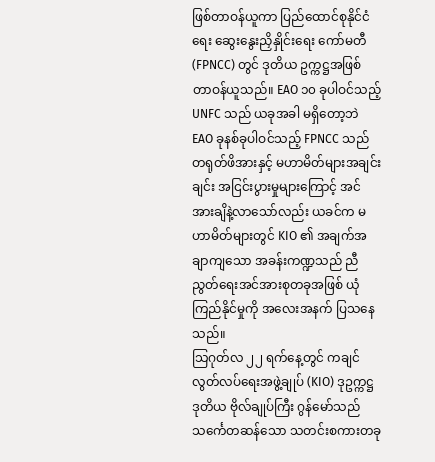ဖြစ်တာဝန်ယူကာ ပြည်ထောင်စုနိုင်ငံရေး ဆွေးနွေးညှိနှိုင်းရေး ကော်မတီ (FPNCC) တွင် ဒုတိယ ဥက္ကဋ္ဌအဖြစ် တာဝန်ယူသည်။ EAO ၁၀ ခုပါဝင်သည့် UNFC သည် ယခုအခါ မရှိတော့ဘဲ EAO ခုနစ်ခုပါဝင်သည့် FPNCC သည် တရုတ်ဖိအားနှင့် မဟာမိတ်များအချင်းချင်း အငြင်းပွားမှုများကြောင့် အင်အားချိနဲ့လာသော်လည်း ယခင်က မဟာမိတ်များတွင် KIO ၏ အချက်အချာကျသော အခန်းကဏ္ဍသည် ညီညွတ်ရေးအင်အားစုတခုအဖြစ် ယုံကြည်နိုင်မှုကို အလေးအနက် ပြသနေသည်။
သြဂုတ်လ ၂၂ ရက်နေ့တွင် ကချင်လွတ်လပ်ရေးအဖွဲ့ချုပ် (KIO) ဒုဥက္ကဋ္ဌ ဒုတိယ ဗိုလ်ချုပ်ကြီး ဂွန်မော်သည် သင်္ကေတဆန်သော သတင်းစကားတခု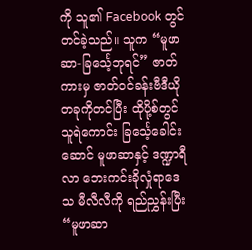ကို သူ၏ Facebook တွင် တင်ခဲ့သည်။ သူက “မူဖာဆာ-ခြင်္သေ့ဘုရင်” ဇာတ်ကားမှ ဇာတ်ဝင်ခန်းဗီဒီယိုတခုကိုတင်ပြီး ထိုပို့စ်တွင် သူရဲကောင်း ခြင်္သေ့ခေါင်းဆောင် မူဖာဆာနှင့် ဒဏ္ဍာရီလာ ဘေးကင်းခိုလှုံရာဒေသ မီလီလီကို ရည်ညွှန်းပြီး “မူဖာဆာ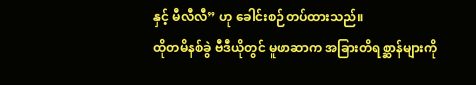နှင့် မီလီလီ” ဟု ခေါင်းစဉ်တပ်ထားသည်။
ထိုတမိနစ်ခွဲ ဗီဒီယိုတွင် မူဖာဆာက အခြားတိရစ္ဆာန်များကို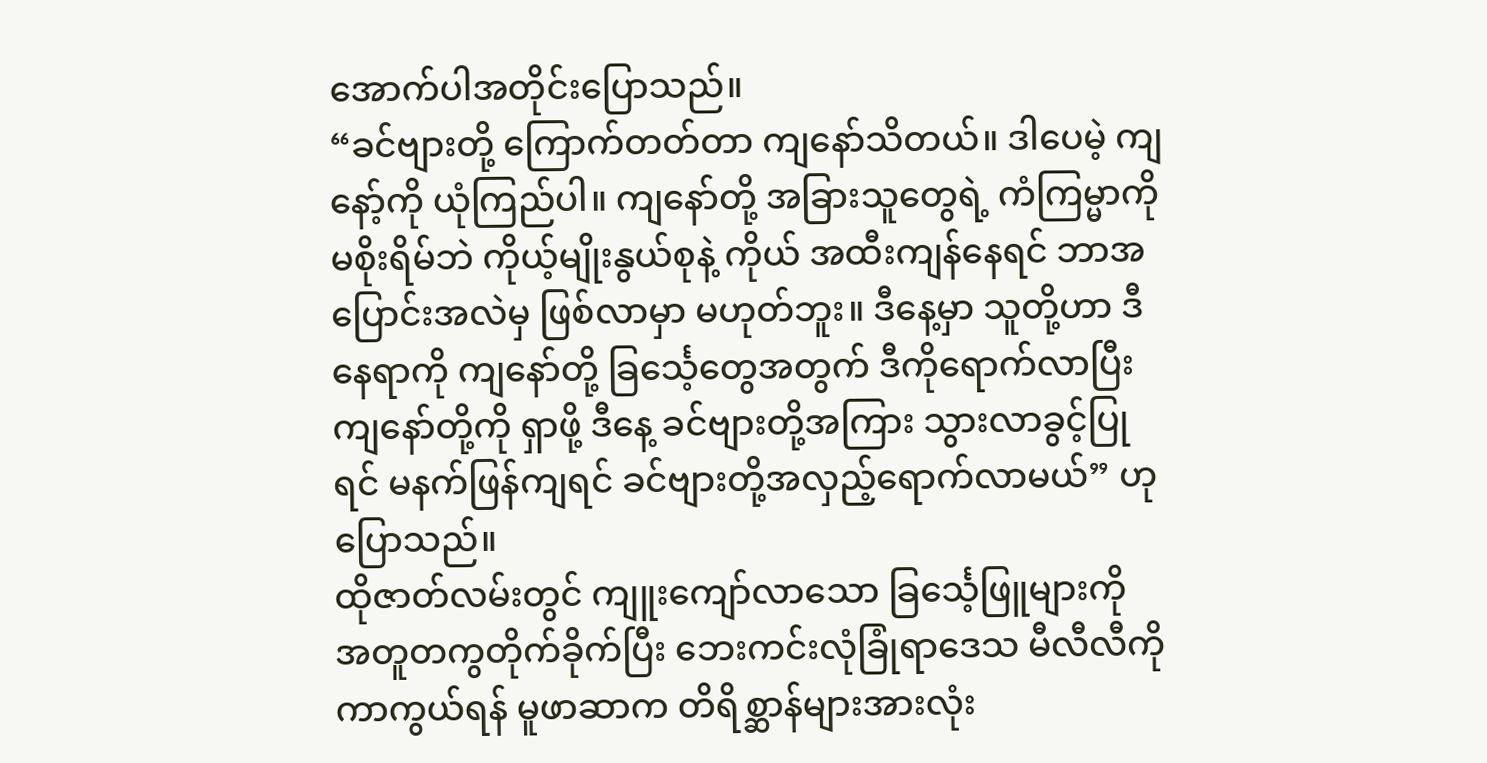အောက်ပါအတိုင်းပြောသည်။
“ခင်ဗျားတို့ ကြောက်တတ်တာ ကျနော်သိတယ်။ ဒါပေမဲ့ ကျနော့်ကို ယုံကြည်ပါ။ ကျနော်တို့ အခြားသူတွေရဲ့ ကံကြမ္မာကို မစိုးရိမ်ဘဲ ကိုယ့်မျိုးနွယ်စုနဲ့ ကိုယ် အထီးကျန်နေရင် ဘာအပြောင်းအလဲမှ ဖြစ်လာမှာ မဟုတ်ဘူး။ ဒီနေ့မှာ သူတို့ဟာ ဒီနေရာကို ကျနော်တို့ ခြင်္သေ့တွေအတွက် ဒီကိုရောက်လာပြီး ကျနော်တို့ကို ရှာဖို့ ဒီနေ့ ခင်ဗျားတို့အကြား သွားလာခွင့်ပြုရင် မနက်ဖြန်ကျရင် ခင်ဗျားတို့အလှည့်ရောက်လာမယ်” ဟု ပြောသည်။
ထိုဇာတ်လမ်းတွင် ကျူးကျော်လာသော ခြင်္သေ့ဖြူများကို အတူတကွတိုက်ခိုက်ပြီး ဘေးကင်းလုံခြုံရာဒေသ မီလီလီကို ကာကွယ်ရန် မူဖာဆာက တိရိစ္ဆာန်များအားလုံး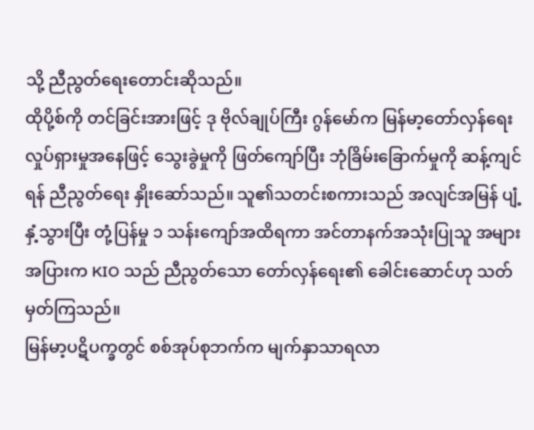သို့ ညီညွတ်ရေးတောင်းဆိုသည်။
ထိုပို့စ်ကို တင်ခြင်းအားဖြင့် ဒု ဗိုလ်ချုပ်ကြီး ဂွန်မော်က မြန်မာ့တော်လှန်ရေးလှုပ်ရှားမှုအနေဖြင့် သွေးခွဲမှုကို ဖြတ်ကျော်ပြီး ဘုံခြိမ်းခြောက်မှုကို ဆန့်ကျင်ရန် ညီညွတ်ရေး နှိုးဆော်သည်။ သူ၏သတင်းစကားသည် အလျင်အမြန် ပျံ့နှံ့သွားပြီး တုံ့ပြန်မှု ၁ သန်းကျော်အထိရကာ အင်တာနက်အသုံးပြုသူ အများအပြားက KIO သည် ညီညွတ်သော တော်လှန်ရေး၏ ခေါင်းဆောင်ဟု သတ်မှတ်ကြသည်။
မြန်မာ့ပဋိပက္ခတွင် စစ်အုပ်စုဘက်က မျက်နှာသာရလာ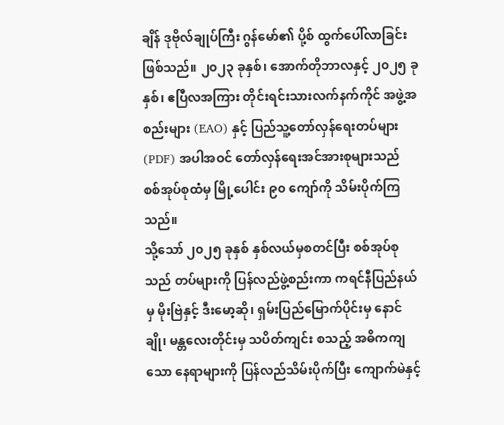ချိန် ဒုဗိုလ်ချုပ်ကြီး ဂွန်မော်၏ ပို့စ် ထွက်ပေါ်လာခြင်း ဖြစ်သည်။ ၂၀၂၃ ခုနှစ်၊ အောက်တိုဘာလနှင့် ၂၀၂၅ ခုနှစ်၊ ဧပြီလအကြား တိုင်းရင်းသားလက်နက်ကိုင် အဖွဲ့အစည်းများ (EAO) နှင့် ပြည်သူ့တော်လှန်ရေးတပ်များ (PDF) အပါအဝင် တော်လှန်ရေးအင်အားစုများသည် စစ်အုပ်စုထံမှ မြို့ပေါင်း ၉၀ ကျော်ကို သိမ်းပိုက်ကြသည်။
သို့သော် ၂၀၂၅ ခုနှစ် နှစ်လယ်မှစတင်ပြီး စစ်အုပ်စုသည် တပ်များကို ပြန်လည်ဖွဲ့စည်းကာ ကရင်နီပြည်နယ်မှ မိုးဗြဲနှင့် ဒီးမော့ဆို၊ ရှမ်းပြည်မြောက်ပိုင်းမှ နောင်ချို၊ မန္တလေးတိုင်းမှ သပိတ်ကျင်း စသည့် အဓိကကျသော နေရာများကို ပြန်လည်သိမ်းပိုက်ပြီး ကျောက်မဲနှင့်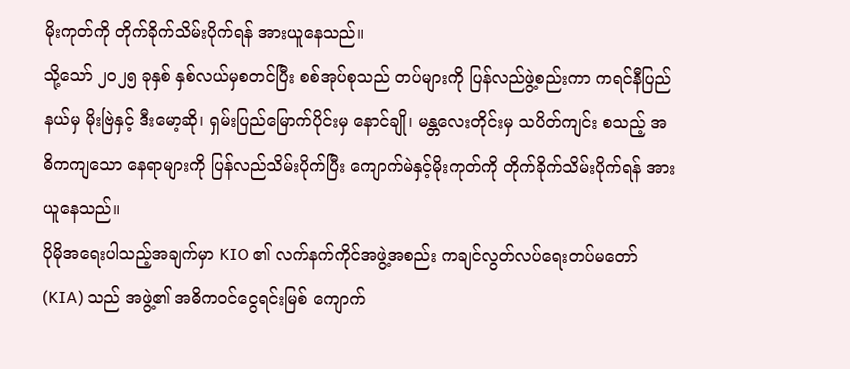မိုးကုတ်ကို တိုက်ခိုက်သိမ်းပိုက်ရန် အားယူနေသည်။
သို့သော် ၂၀၂၅ ခုနှစ် နှစ်လယ်မှစတင်ပြီး စစ်အုပ်စုသည် တပ်များကို ပြန်လည်ဖွဲ့စည်းကာ ကရင်နီပြည်နယ်မှ မိုးဗြဲနှင့် ဒီးမော့ဆို၊ ရှမ်းပြည်မြောက်ပိုင်းမှ နောင်ချို၊ မန္တလေးတိုင်းမှ သပိတ်ကျင်း စသည့် အဓိကကျသော နေရာများကို ပြန်လည်သိမ်းပိုက်ပြီး ကျောက်မဲနှင့်မိုးကုတ်ကို တိုက်ခိုက်သိမ်းပိုက်ရန် အားယူနေသည်။
ပိုမိုအရေးပါသည့်အချက်မှာ KIO ၏ လက်နက်ကိုင်အဖွဲ့အစည်း ကချင်လွတ်လပ်ရေးတပ်မတော် (KIA) သည် အဖွဲ့၏ အဓိကဝင်ငွေရင်းမြစ် ကျောက်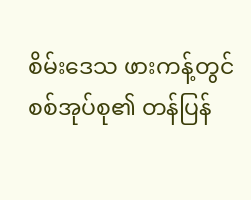စိမ်းဒေသ ဖားကန့်တွင် စစ်အုပ်စု၏ တန်ပြန်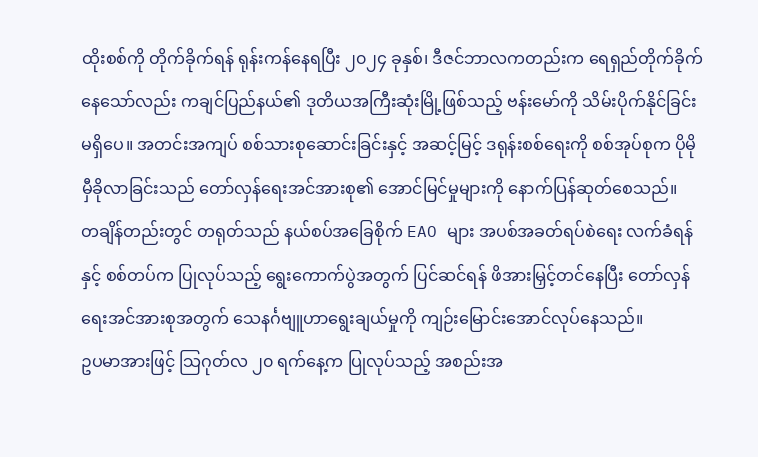ထိုးစစ်ကို တိုက်ခိုက်ရန် ရုန်းကန်နေရပြီး ၂၀၂၄ ခုနှစ်၊ ဒီဇင်ဘာလကတည်းက ရေရှည်တိုက်ခိုက်နေသော်လည်း ကချင်ပြည်နယ်၏ ဒုတိယအကြီးဆုံးမြို့ဖြစ်သည့် ဗန်းမော်ကို သိမ်းပိုက်နိုင်ခြင်း မရှိပေ။ အတင်းအကျပ် စစ်သားစုဆောင်းခြင်းနှင့် အဆင့်မြင့် ဒရုန်းစစ်ရေးကို စစ်အုပ်စုက ပိုမိုမှီခိုလာခြင်းသည် တော်လှန်ရေးအင်အားစု၏ အောင်မြင်မှုများကို နောက်ပြန်ဆုတ်စေသည်။
တချိန်တည်းတွင် တရုတ်သည် နယ်စပ်အခြေစိုက် EAO များ အပစ်အခတ်ရပ်စဲရေး လက်ခံရန်နှင့် စစ်တပ်က ပြုလုပ်သည့် ရွေးကောက်ပွဲအတွက် ပြင်ဆင်ရန် ဖိအားမြှင့်တင်နေပြီး တော်လှန်ရေးအင်အားစုအတွက် သေနင်္ဂဗျူဟာရွေးချယ်မှုကို ကျဉ်းမြောင်းအောင်လုပ်နေသည်။
ဥပမာအားဖြင့် သြဂုတ်လ ၂၀ ရက်နေ့က ပြုလုပ်သည့် အစည်းအ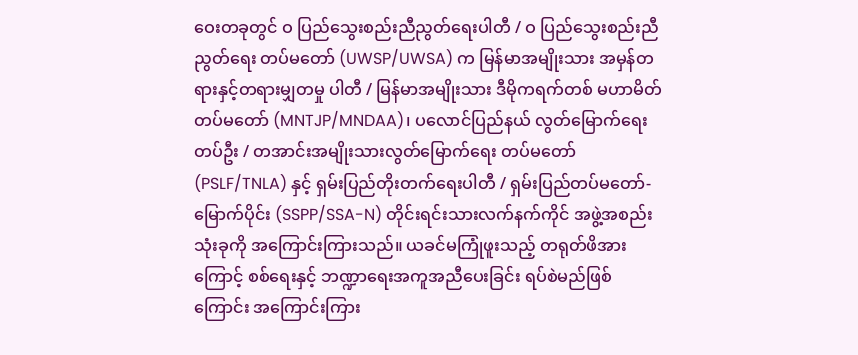ဝေးတခုတွင် ဝ ပြည်သွေးစည်းညီညွတ်ရေးပါတီ / ဝ ပြည်သွေးစည်းညီညွတ်ရေး တပ်မတော် (UWSP/UWSA) က မြန်မာအမျိုးသား အမှန်တရားနှင့်တရားမျှတမှု ပါတီ / မြန်မာအမျိုးသား ဒီမိုကရက်တစ် မဟာမိတ်တပ်မတော် (MNTJP/MNDAA)၊ ပလောင်ပြည်နယ် လွတ်မြောက်ရေးတပ်ဦး / တအာင်းအမျိုးသားလွတ်မြောက်ရေး တပ်မတော် (PSLF/TNLA) နှင့် ရှမ်းပြည်တိုးတက်ရေးပါတီ / ရှမ်းပြည်တပ်မတော်-မြောက်ပိုင်း (SSPP/SSA-N) တိုင်းရင်းသားလက်နက်ကိုင် အဖွဲ့အစည်း သုံးခုကို အကြောင်းကြားသည်။ ယခင်မကြုံဖူးသည့် တရုတ်ဖိအားကြောင့် စစ်ရေးနှင့် ဘဏ္ဍာရေးအကူအညီပေးခြင်း ရပ်စဲမည်ဖြစ်ကြောင်း အကြောင်းကြား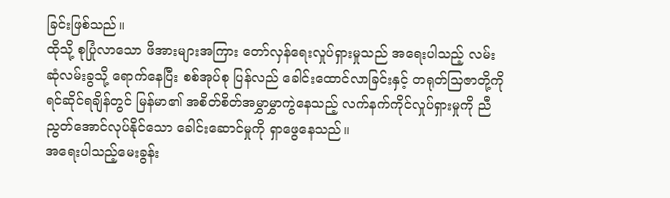ခြင်းဖြစ်သည်။
ထိုသို့ စုပြုံလာသော ဖိအားများအကြား တော်လှန်ရေးလှုပ်ရှားမှုသည် အရေးပါသည့် လမ်းဆုံလမ်းခွသို့ ရောက်နေပြီး စစ်အုပ်စု ပြန်လည် ခေါင်းထောင်လာခြင်းနှင့် တရုတ်သြဇာတို့ကို ရင်ဆိုင်ရချိန်တွင် မြန်မာ၏ အစိတ်စိတ်အမွှာမွှာကွဲနေသည့် လက်နက်ကိုင်လှုပ်ရှားမှုကို ညီညွတ်အောင်လုပ်နိုင်သော ခေါင်းဆောင်မှုကို ရှာဖွေနေသည်။
အရေးပါသည့်မေးခွန်း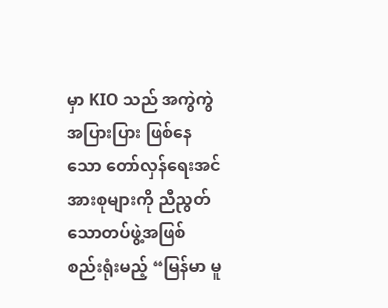မှာ KIO သည် အကွဲကွဲအပြားပြား ဖြစ်နေသော တော်လှန်ရေးအင်အားစုများကို ညီညွတ်သောတပ်ဖွဲ့အဖြစ် စည်းရုံးမည့် “မြန်မာ မူ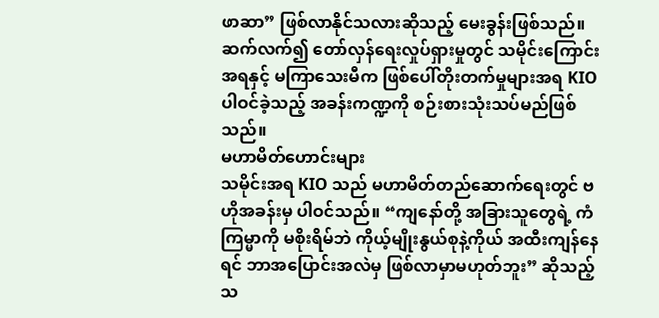ဖာဆာ” ဖြစ်လာနိုင်သလားဆိုသည့် မေးခွန်းဖြစ်သည်။
ဆက်လက်၍ တော်လှန်ရေးလှုပ်ရှားမှုတွင် သမိုင်းကြောင်းအရနှင့် မကြာသေးမီက ဖြစ်ပေါ်တိုးတက်မှုများအရ KIO ပါဝင်ခဲ့သည့် အခန်းကဏ္ဍကို စဉ်းစားသုံးသပ်မည်ဖြစ်သည်။
မဟာမိတ်ဟောင်းများ
သမိုင်းအရ KIO သည် မဟာမိတ်တည်ဆောက်ရေးတွင် ဗဟိုအခန်းမှ ပါဝင်သည်။ “ကျနော်တို့ အခြားသူတွေရဲ့ ကံကြမ္မာကို မစိုးရိမ်ဘဲ ကိုယ့်မျိုးနွယ်စုနဲ့ကိုယ် အထီးကျန်နေရင် ဘာအပြောင်းအလဲမှ ဖြစ်လာမှာမဟုတ်ဘူး” ဆိုသည့် သ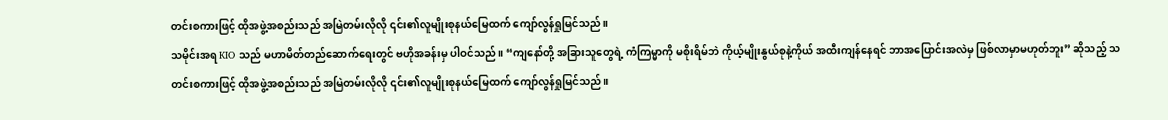တင်းစကားဖြင့် ထိုအဖွဲ့အစည်းသည် အမြဲတမ်းလိုလို ၎င်း၏လူမျိုးစုနယ်မြေထက် ကျော်လွန်ရှုမြင်သည်။
သမိုင်းအရ KIO သည် မဟာမိတ်တည်ဆောက်ရေးတွင် ဗဟိုအခန်းမှ ပါဝင်သည်။ “ကျနော်တို့ အခြားသူတွေရဲ့ ကံကြမ္မာကို မစိုးရိမ်ဘဲ ကိုယ့်မျိုးနွယ်စုနဲ့ကိုယ် အထီးကျန်နေရင် ဘာအပြောင်းအလဲမှ ဖြစ်လာမှာမဟုတ်ဘူး” ဆိုသည့် သတင်းစကားဖြင့် ထိုအဖွဲ့အစည်းသည် အမြဲတမ်းလိုလို ၎င်း၏လူမျိုးစုနယ်မြေထက် ကျော်လွန်ရှုမြင်သည်။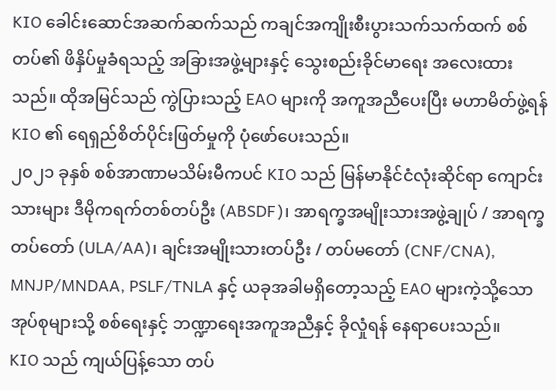KIO ခေါင်းဆောင်အဆက်ဆက်သည် ကချင်အကျိုးစီးပွားသက်သက်ထက် စစ်တပ်၏ ဖိနှိပ်မှုခံရသည့် အခြားအဖွဲ့များနှင့် သွေးစည်းခိုင်မာရေး အလေးထားသည်။ ထိုအမြင်သည် ကွဲပြားသည့် EAO များကို အကူအညီပေးပြီး မဟာမိတ်ဖွဲ့ရန် KIO ၏ ရေရှည်စိတ်ပိုင်းဖြတ်မှုကို ပုံဖော်ပေးသည်။
၂၀၂၁ ခုနှစ် စစ်အာဏာမသိမ်းမီကပင် KIO သည် မြန်မာနိုင်ငံလုံးဆိုင်ရာ ကျောင်းသားများ ဒီမိုကရက်တစ်တပ်ဦး (ABSDF)၊ အာရက္ခအမျိုးသားအဖွဲ့ချုပ် / အာရက္ခတပ်တော် (ULA/AA)၊ ချင်းအမျိုးသားတပ်ဦး / တပ်မတော် (CNF/CNA), MNJP/MNDAA, PSLF/TNLA နှင့် ယခုအခါမရှိတော့သည့် EAO များကဲ့သို့သော အုပ်စုများသို့ စစ်ရေးနှင့် ဘဏ္ဍာရေးအကူအညီနှင့် ခိုလှုံရန် နေရာပေးသည်။
KIO သည် ကျယ်ပြန့်သော တပ်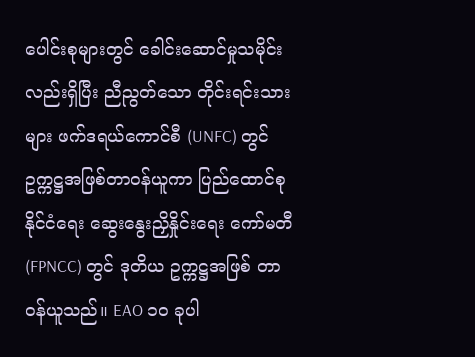ပေါင်းစုများတွင် ခေါင်းဆောင်မှုသမိုင်းလည်းရှိပြီး ညီညွတ်သော တိုင်းရင်းသားများ ဖက်ဒရယ်ကောင်စီ (UNFC) တွင် ဥက္ကဋ္ဌအဖြစ်တာဝန်ယူကာ ပြည်ထောင်စုနိုင်ငံရေး ဆွေးနွေးညှိနှိုင်းရေး ကော်မတီ (FPNCC) တွင် ဒုတိယ ဥက္ကဋ္ဌအဖြစ် တာဝန်ယူသည်။ EAO ၁၀ ခုပါ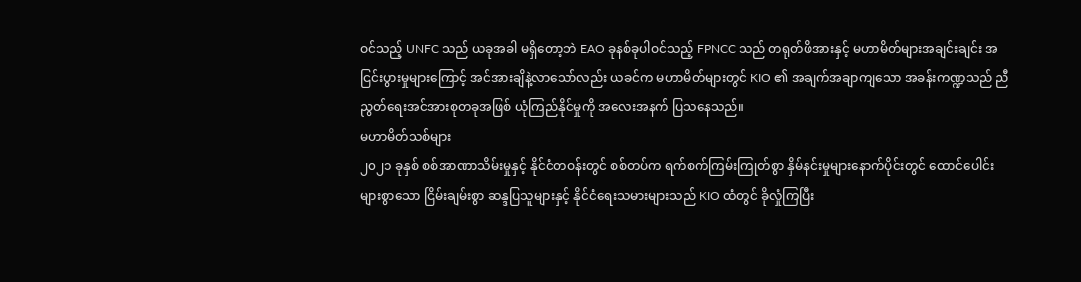ဝင်သည့် UNFC သည် ယခုအခါ မရှိတော့ဘဲ EAO ခုနစ်ခုပါဝင်သည့် FPNCC သည် တရုတ်ဖိအားနှင့် မဟာမိတ်များအချင်းချင်း အငြင်းပွားမှုများကြောင့် အင်အားချိနဲ့လာသော်လည်း ယခင်က မဟာမိတ်များတွင် KIO ၏ အချက်အချာကျသော အခန်းကဏ္ဍသည် ညီညွတ်ရေးအင်အားစုတခုအဖြစ် ယုံကြည်နိုင်မှုကို အလေးအနက် ပြသနေသည်။
မဟာမိတ်သစ်များ
၂၀၂၁ ခုနှစ် စစ်အာဏာသိမ်းမှုနှင့် နိုင်ငံတဝန်းတွင် စစ်တပ်က ရက်စက်ကြမ်းကြုတ်စွာ နှိမ်နင်းမှုများနောက်ပိုင်းတွင် ထောင်ပေါင်းများစွာသော ငြိမ်းချမ်းစွာ ဆန္ဒပြသူများနှင့် နိုင်ငံရေးသမားများသည် KIO ထံတွင် ခိုလှုံကြပြီး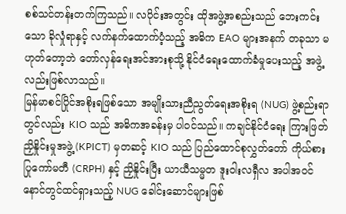စစ်သင်တန်းတက်ကြသည်။ လပိုင်းအတွင်း ထိုအဖွဲ့အစည်းသည် ဘေးကင်းသော ခိုလှုံရာနှင့် လက်နက်ထောက်ပံ့သည့် အဓိက EAO များအနက် တခုသာ မဟုတ်တော့ဘဲ တော်လှန်ရေးအင်အားစုသို့ နိုင်ငံရေးထောက်ခံမှုပေးသည့် အဖွဲ့လည်းဖြစ်လာသည်။
မြန်မာစင်ပြိုင်အစိုးရဖြစ်သော အမျိုးသားညီညွတ်ရေးအစိုးရ (NUG) ဖွဲ့စည်းရာတွင်လည်း KIO သည် အဓိကအခန်းမှ ပါဝင်သည်။ ကချင်နိုင်ငံရေး ကြားဖြတ်ညှိနှိုင်းမှုအဖွဲ့ (KPICT) မှတဆင့် KIO သည် ပြည်ထောင်စုလွှတ်တော် ကိုယ်စားပြုကော်မတီ (CRPH) နှင့် ညှိနှိုင်းပြီး ယာယီသမ္မတ ဒူးဝါးလရှီလ အပါအဝင် နောင်တွင်ထင်ရှားသည့် NUG ခေါင်းဆောင်များဖြစ်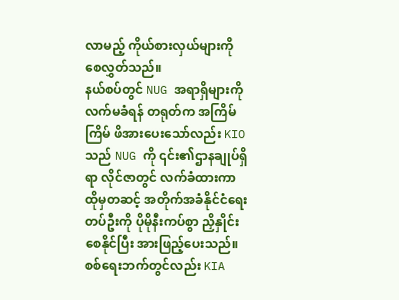လာမည့် ကိုယ်စားလှယ်များကို စေလွှတ်သည်။
နယ်စပ်တွင် NUG အရာရှိများကို လက်မခံရန် တရုတ်က အကြိမ်ကြိမ် ဖိအားပေးသော်လည်း KIO သည် NUG ကို ၎င်း၏ဌာနချုပ်ရှိရာ လိုင်ဇာတွင် လက်ခံထားကာ ထိုမှတဆင့် အတိုက်အခံနိုင်ငံရေးတပ်ဦးကို ပိုမိုနီးကပ်စွာ ညှိနှိုင်းစေနိုင်ပြီး အားဖြည့်ပေးသည်။
စစ်ရေးဘက်တွင်လည်း KIA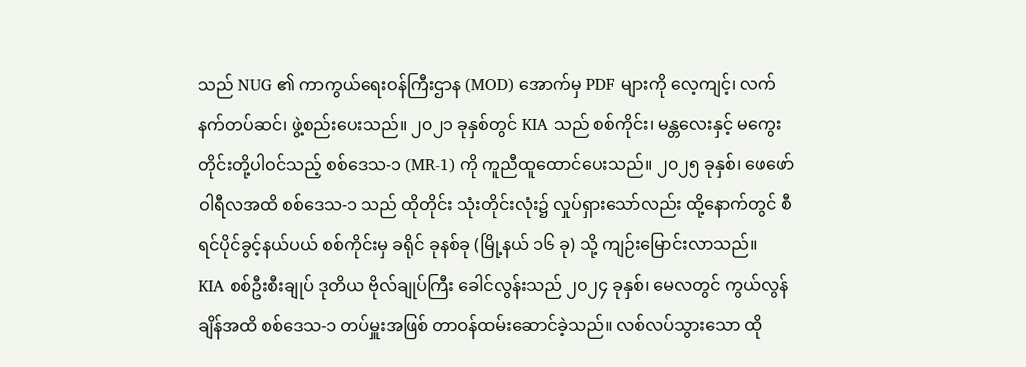သည် NUG ၏ ကာကွယ်ရေးဝန်ကြီးဌာန (MOD) အောက်မှ PDF များကို လေ့ကျင့်၊ လက်နက်တပ်ဆင်၊ ဖွဲ့စည်းပေးသည်။ ၂၀၂၁ ခုနှစ်တွင် KIA သည် စစ်ကိုင်း၊ မန္တလေးနှင့် မကွေးတိုင်းတို့ပါဝင်သည့် စစ်ဒေသ-၁ (MR-1) ကို ကူညီထူထောင်ပေးသည်။ ၂၀၂၅ ခုနှစ်၊ ဖေဖော်ဝါရီလအထိ စစ်ဒေသ-၁ သည် ထိုတိုင်း သုံးတိုင်းလုံး၌ လှုပ်ရှားသော်လည်း ထို့နောက်တွင် စီရင်ပိုင်ခွင့်နယ်ပယ် စစ်ကိုင်းမှ ခရိုင် ခုနစ်ခု (မြို့နယ် ၁၆ ခု) သို့ ကျဉ်းမြောင်းလာသည်။
KIA စစ်ဦးစီးချုပ် ဒုတိယ ဗိုလ်ချုပ်ကြီး ခေါင်လွန်းသည် ၂၀၂၄ ခုနှစ်၊ မေလတွင် ကွယ်လွန်ချိန်အထိ စစ်ဒေသ-၁ တပ်မှူးအဖြစ် တာဝန်ထမ်းဆောင်ခဲ့သည်။ လစ်လပ်သွားသော ထို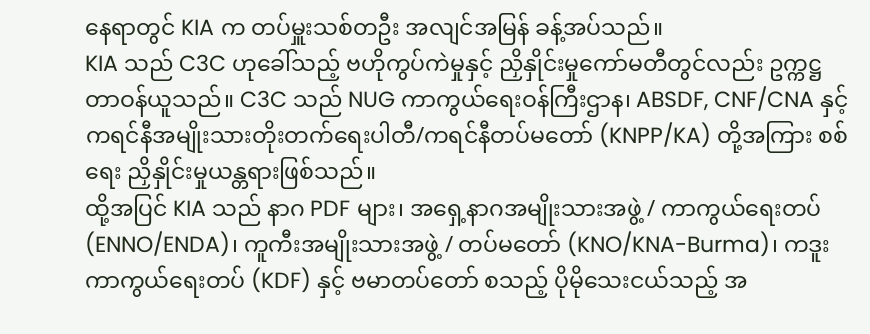နေရာတွင် KIA က တပ်မှူးသစ်တဦး အလျင်အမြန် ခန့်အပ်သည်။
KIA သည် C3C ဟုခေါ်သည့် ဗဟိုကွပ်ကဲမှုနှင့် ညှိနှိုင်းမှုကော်မတီတွင်လည်း ဥက္ကဋ္ဌတာဝန်ယူသည်။ C3C သည် NUG ကာကွယ်ရေးဝန်ကြီးဌာန၊ ABSDF, CNF/CNA နှင့် ကရင်နီအမျိုးသားတိုးတက်ရေးပါတီ/ကရင်နီတပ်မတော် (KNPP/KA) တို့အကြား စစ်ရေး ညှိနှိုင်းမှုယန္တရားဖြစ်သည်။
ထို့အပြင် KIA သည် နာဂ PDF များ၊ အရှေ့နာဂအမျိုးသားအဖွဲ့ / ကာကွယ်ရေးတပ် (ENNO/ENDA)၊ ကူကီးအမျိုးသားအဖွဲ့ / တပ်မတော် (KNO/KNA-Burma)၊ ကဒူးကာကွယ်ရေးတပ် (KDF) နှင့် ဗမာတပ်တော် စသည့် ပိုမိုသေးငယ်သည့် အ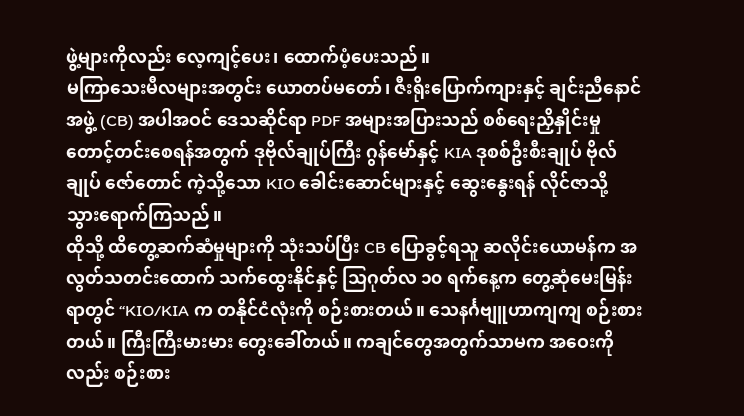ဖွဲ့များကိုလည်း လေ့ကျင့်ပေး၊ ထောက်ပံ့ပေးသည်။
မကြာသေးမီလများအတွင်း ယောတပ်မတော်၊ ဇီးရိုးပြောက်ကျားနှင့် ချင်းညီနောင်အဖွဲ့ (CB) အပါအဝင် ဒေသဆိုင်ရာ PDF အများအပြားသည် စစ်ရေးညှိနှိုင်းမှု တောင့်တင်းစေရန်အတွက် ဒုဗိုလ်ချုပ်ကြီး ဂွန်မော်နှင့် KIA ဒုစစ်ဦးစီးချုပ် ဗိုလ်ချုပ် ဇော်တောင် ကဲ့သို့သော KIO ခေါင်းဆောင်များနှင့် ဆွေးနွေးရန် လိုင်ဇာသို့ သွားရောက်ကြသည်။
ထိုသို့ ထိတွေ့ဆက်ဆံမှုများကို သုံးသပ်ပြီး CB ပြောခွင့်ရသူ ဆလိုင်းယောမန်က အလွတ်သတင်းထောက် သက်ထွေးနိုင်နှင့် သြဂုတ်လ ၁၀ ရက်နေ့က တွေ့ဆုံမေးမြန်းရာတွင် “KIO/KIA က တနိုင်ငံလုံးကို စဉ်းစားတယ်။ သေနင်္ဂဗျူဟာကျကျ စဉ်းစားတယ်။ ကြီးကြီးမားမား တွေးခေါ်တယ်။ ကချင်တွေအတွက်သာမက အဝေးကိုလည်း စဉ်းစား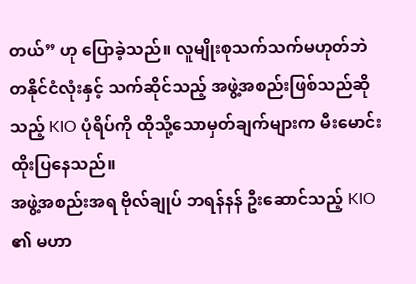တယ်” ဟု ပြောခဲ့သည်။ လူမျိုးစုသက်သက်မဟုတ်ဘဲ တနိုင်ငံလုံးနှင့် သက်ဆိုင်သည့် အဖွဲ့အစည်းဖြစ်သည်ဆိုသည့် KIO ပုံရိပ်ကို ထိုသို့သောမှတ်ချက်များက မီးမောင်းထိုးပြနေသည်။
အဖွဲ့အစည်းအရ ဗိုလ်ချုပ် ဘရန်နန် ဦးဆောင်သည့် KIO ၏ မဟာ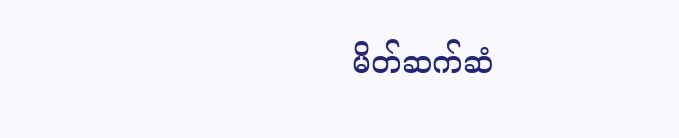မိတ်ဆက်ဆံ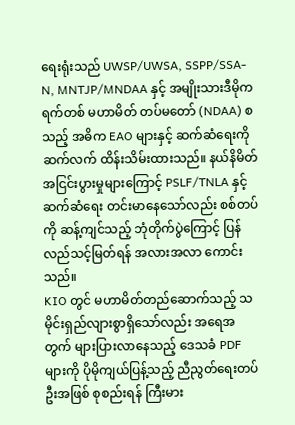ရေးရုံးသည် UWSP/UWSA, SSPP/SSA-N, MNTJP/MNDAA နှင့် အမျိုးသားဒီမိုကရက်တစ် မဟာမိတ် တပ်မတော် (NDAA) စသည့် အဓိက EAO များနှင့် ဆက်ဆံရေးကို ဆက်လက် ထိန်းသိမ်းထားသည်။ နယ်နိမိတ်အငြင်းပွားမှုများကြောင့် PSLF/TNLA နှင့် ဆက်ဆံရေး တင်းမာနေသော်လည်း စစ်တပ်ကို ဆန့်ကျင်သည့် ဘုံတိုက်ပွဲကြောင့် ပြန်လည်သင့်မြတ်ရန် အလားအလာ ကောင်းသည်။
KIO တွင် မဟာမိတ်တည်ဆောက်သည့် သမိုင်းရှည်လျားစွာရှိသော်လည်း အရေအတွက် များပြားလာနေသည့် ဒေသခံ PDF များကို ပိုမိုကျယ်ပြန့်သည့် ညီညွတ်ရေးတပ်ဦးအဖြစ် စုစည်းရန် ကြီးမား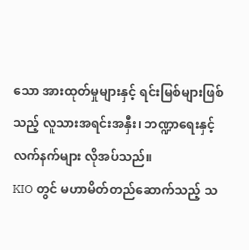သော အားထုတ်မှုများနှင့် ရင်းမြစ်များဖြစ်သည့် လူသားအရင်းအနှီး၊ ဘဏ္ဍာရေးနှင့် လက်နက်များ လိုအပ်သည်။
KIO တွင် မဟာမိတ်တည်ဆောက်သည့် သ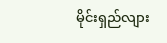မိုင်းရှည်လျား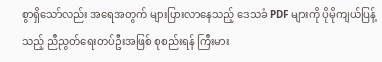စွာရှိသော်လည်း အရေအတွက် များပြားလာနေသည့် ဒေသခံ PDF များကို ပိုမိုကျယ်ပြန့်သည့် ညီညွတ်ရေးတပ်ဦးအဖြစ် စုစည်းရန် ကြီးမား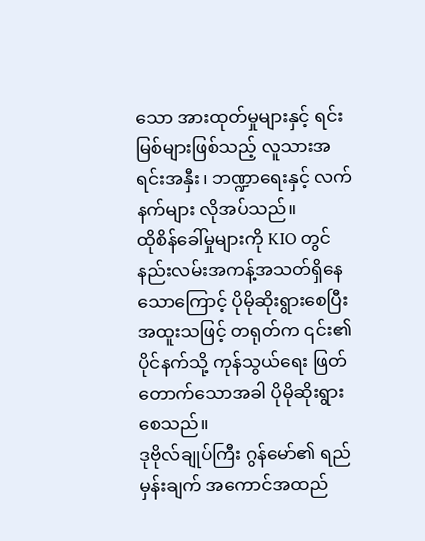သော အားထုတ်မှုများနှင့် ရင်းမြစ်များဖြစ်သည့် လူသားအရင်းအနှီး၊ ဘဏ္ဍာရေးနှင့် လက်နက်များ လိုအပ်သည်။
ထိုစိန်ခေါ်မှုများကို KIO တွင် နည်းလမ်းအကန့်အသတ်ရှိနေသောကြောင့် ပိုမိုဆိုးရွားစေပြီး အထူးသဖြင့် တရုတ်က ၎င်း၏ပိုင်နက်သို့ ကုန်သွယ်ရေး ဖြတ်တောက်သောအခါ ပိုမိုဆိုးရွားစေသည်။
ဒုဗိုလ်ချုပ်ကြီး ဂွန်မော်၏ ရည်မှန်းချက် အကောင်အထည်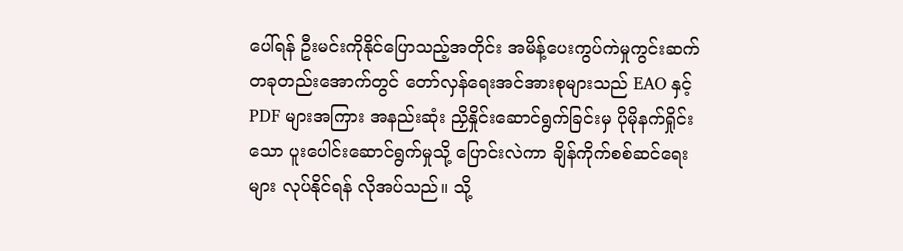ပေါ်ရန် ဦးမင်းကိုနိုင်ပြောသည့်အတိုင်း အမိန့်ပေးကွပ်ကဲမှုကွင်းဆက် တခုတည်းအောက်တွင် တော်လှန်ရေးအင်အားစုများသည် EAO နှင့် PDF များအကြား အနည်းဆုံး ညှိနှိုင်းဆောင်ရွက်ခြင်းမှ ပိုမိုနက်ရှိုင်းသော ပူးပေါင်းဆောင်ရွက်မှုသို့ ပြောင်းလဲကာ ချိန်ကိုက်စစ်ဆင်ရေးများ လုပ်နိုင်ရန် လိုအပ်သည်။ သို့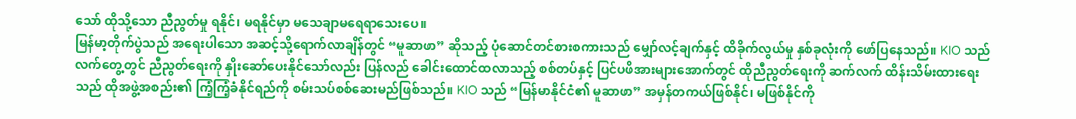သော် ထိုသို့သော ညီညွတ်မှု ရနိုင်၊ မရနိုင်မှာ မသေချာမရေရာသေးပေ။
မြန်မာ့တိုက်ပွဲသည် အရေးပါသော အဆင့်သို့ရောက်လာချိန်တွင် “မူဆာဖာ” ဆိုသည့် ပုံဆောင်တင်စားစကားသည် မျှော်လင့်ချက်နှင့် ထိခိုက်လွယ်မှု နှစ်ခုလုံးကို ဖော်ပြနေသည်။ KIO သည် လက်တွေ့တွင် ညီညွတ်ရေးကို နှိုးဆော်ပေးနိုင်သော်လည်း ပြန်လည် ခေါင်းထောင်ထလာသည့် စစ်တပ်နှင့် ပြင်ပဖိအားများအောက်တွင် ထိုညီညွတ်ရေးကို ဆက်လက် ထိန်းသိမ်းထားရေးသည် ထိုအဖွဲ့အစည်း၏ ကြံ့ကြံ့ခံနိုင်ရည်ကို စမ်းသပ်စစ်ဆေးမည်ဖြစ်သည်။ KIO သည် “မြန်မာနိုင်ငံ၏ မူဆာဖာ” အမှန်တကယ်ဖြစ်နိုင်၊ မဖြစ်နိုင်ကို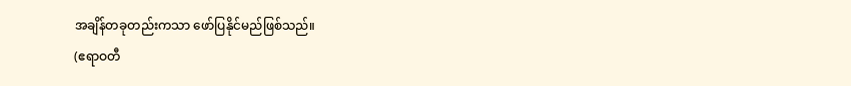အချိန်တခုတည်းကသာ ဖော်ပြနိုင်မည်ဖြစ်သည်။
(ဧရာဝတီ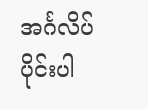အင်္ဂလိပ်ပိုင်းပါ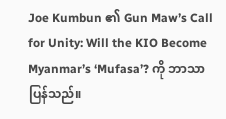Joe Kumbun ၏ Gun Maw’s Call for Unity: Will the KIO Become Myanmar’s ‘Mufasa’? ကို ဘာသာပြန်သည်။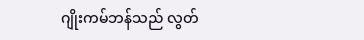ဂျိုးကမ်ဘန်သည် လွတ်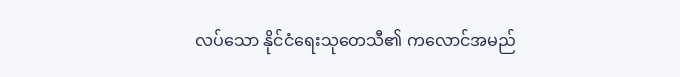လပ်သော နိုင်ငံရေးသုတေသီ၏ ကလောင်အမည်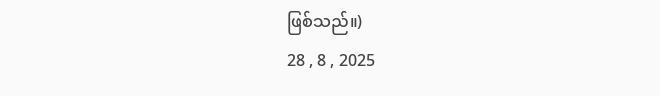ဖြစ်သည်။)
28 , 8 , 2025